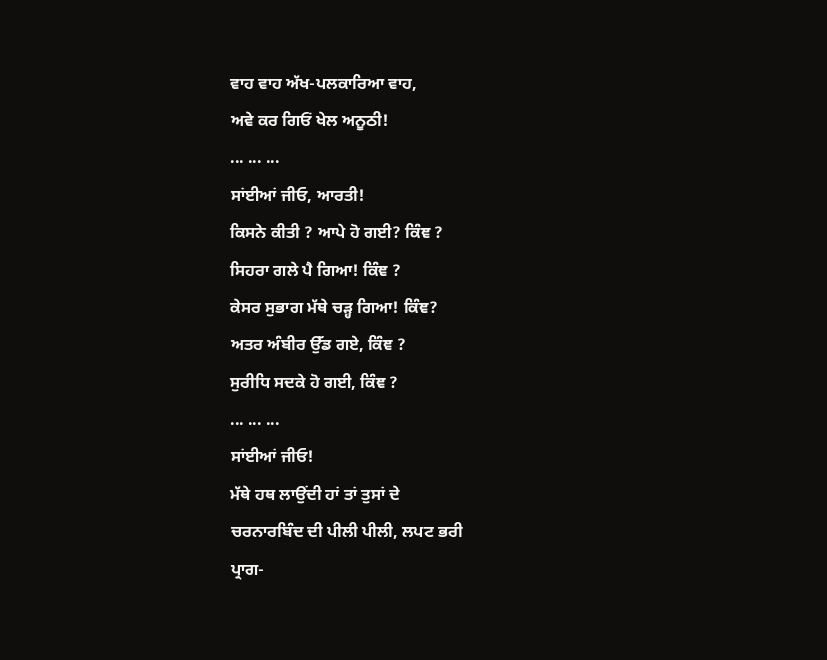ਵਾਹ ਵਾਹ ਅੱਖ-ਪਲਕਾਰਿਆ ਵਾਹ,
ਅਵੇ ਕਰ ਗਿਓਂ ਖੇਲ ਅਨੂਠੀ!
... ... ...
ਸਾਂਈਆਂ ਜੀਓ, ਆਰਤੀ!
ਕਿਸਨੇ ਕੀਤੀ ? ਆਪੇ ਹੋ ਗਈ? ਕਿੰਞ ?
ਸਿਹਰਾ ਗਲੇ ਪੈ ਗਿਆ! ਕਿੰਞ ?
ਕੇਸਰ ਸੁਭਾਗ ਮੱਥੇ ਚੜ੍ਹ ਗਿਆ! ਕਿੰਞ?
ਅਤਰ ਅੰਬੀਰ ਉੱਡ ਗਏ, ਕਿੰਞ ?
ਸੁਰੀਧਿ ਸਦਕੇ ਹੋ ਗਈ, ਕਿੰਞ ?
... ... ...
ਸਾਂਈਆਂ ਜੀਓ!
ਮੱਥੇ ਹਥ ਲਾਉਂਦੀ ਹਾਂ ਤਾਂ ਤੁਸਾਂ ਦੇ
ਚਰਨਾਰਬਿੰਦ ਦੀ ਪੀਲੀ ਪੀਲੀ, ਲਪਟ ਭਰੀ
ਪ੍ਰਾਗ-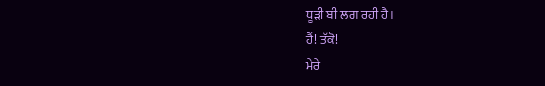ਧੂੜੀ ਬੀ ਲਗ ਰਹੀ ਹੈ।
ਹੈਂ! ਤੱਕੋ!
ਮੇਰੇ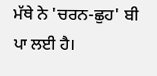ਮੱਥੇ ਨੇ 'ਚਰਨ-ਛੁਹ' ਬੀ
ਪਾ ਲਈ ਹੈ।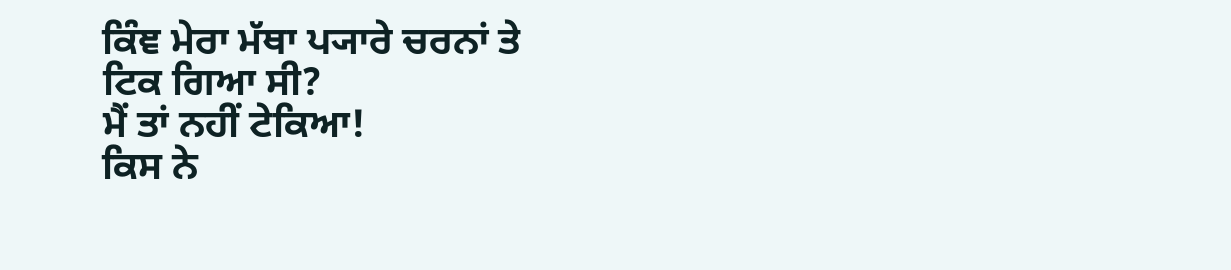ਕਿੰਞ ਮੇਰਾ ਮੱਥਾ ਪ੍ਯਾਰੇ ਚਰਨਾਂ ਤੇ
ਟਿਕ ਗਿਆ ਸੀ?
ਮੈਂ ਤਾਂ ਨਹੀਂ ਟੇਕਿਆ!
ਕਿਸ ਨੇ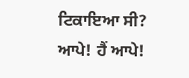ਟਿਕਾਇਆ ਸੀ?
ਆਪੇ! ਹੈਂ ਆਪੇ!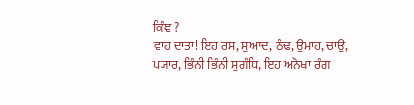ਕਿੰਞ ?
ਵਾਹ ਦਾਤਾ! ਇਹ ਰਸ, ਸੁਆਦ, ਠੰਢ, ਉਮਾਹ, ਚਾਉ,
ਪ੍ਯਾਰ, ਭਿੰਨੀ ਭਿੰਨੀ ਸੁਗੰਧਿ, ਇਹ ਅਨੋਖਾ ਰੰਗ